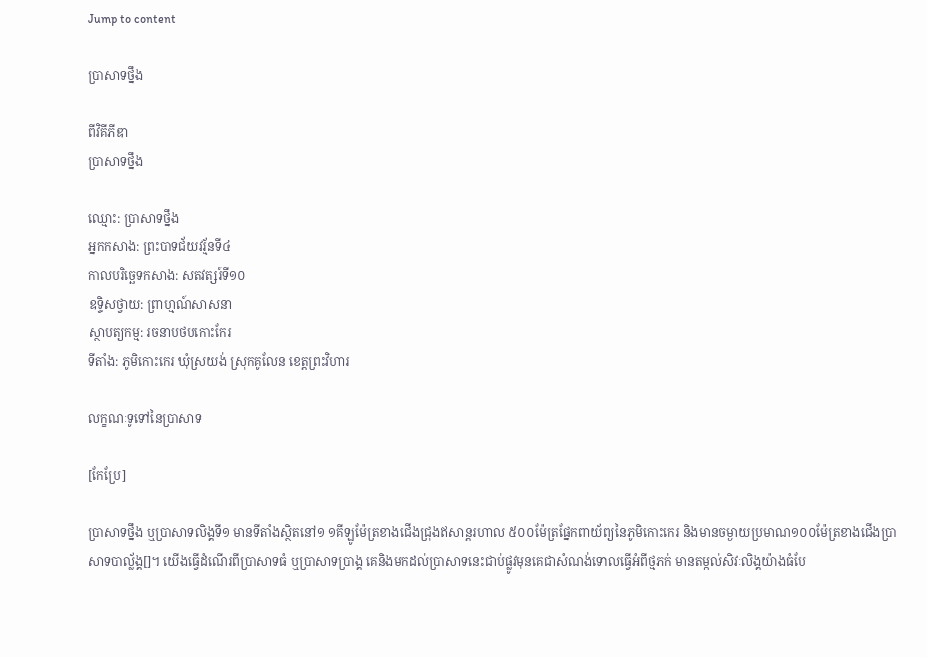Jump to content

ប្រាសាទថ្នឹង

ពីវិគីភីឌា
ប្រាសាទថ្នឹង

ឈ្មោះ: ប្រាសាទថ្នឹង
អ្នកកសាង: ព្រះបាទជ័យវរ្ម័នទី៤
កាលបរិច្ឆេទកសាង: សតវត្សរ៍ទី១០
ឧទ្ទិសថ្វាយ: ព្រាហ្មណ៍សាសនា
ស្ថាបត្យកម្ម: រចនាបថបកោះកែរ
ទីតាំង: ភូមិកោះកេរ ឃុំស្រយង់ ស្រុកគូលែន ខេត្តព្រះវិហារ

លក្ខណៈទូទៅនៃប្រាសាទ

[កែប្រែ]

ប្រាសាទថ្នឹង ឬប្រាសាទលិង្គទី១ មានទីតាំងស្ថិតនៅ១ ១គីឡូម៉ែត្រខាងជើងជ្រុងឥសាន្តរហាល ៥០០ម៉ែត្រផ្នែកពាយ័ព្យនៃភូមិកោះកេរ និងមានចម្ងាយប្រមាណ១០០ម៉ែត្រខាងជើងប្រាសាទបាល័្លង្គ[]។ យើងធ្វើដំណើរពីប្រាសាទធំ ឬប្រាសាទប្រាង្គ គេនិងមកដល់ប្រាសាទនេះជាប់ផ្លូវមុនគេជាសំណង់ទោលធ្វើអំពីថ្មភក់ មានតម្កល់សិវៈលិង្គយ៉ាងធំបែ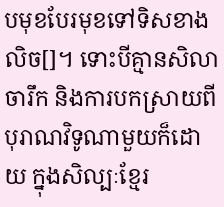បមុខបែរមុខទៅទិសខាងលិច[]។ ទោះបីគ្មានសិលាចារឹក និងការបកស្រាយពីបុរាណវិទូណាមួយក៏ដោយ ក្នុងសិល្បៈខ្មែរ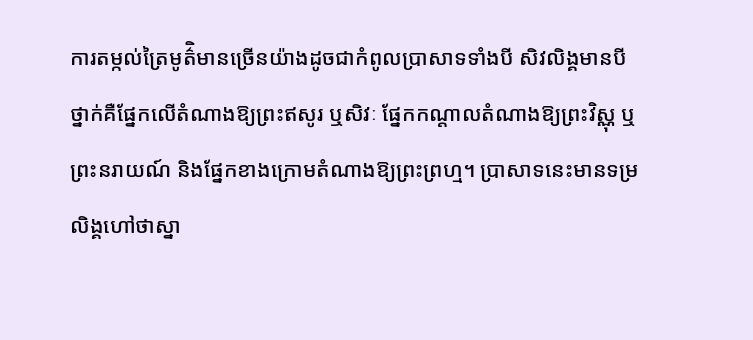ការតម្កល់ត្រៃមូត៌ិមានច្រើនយ៉ាងដូចជាកំពូលប្រាសាទទាំងបី សិវលិង្គមានបីថ្នាក់គឺផ្នែកលើតំណាងឱ្យព្រះឥសូរ ឬសិវៈ ផ្នែកកណ្តាលតំណាងឱ្យព្រះវិស្ណុ ឬព្រះនរាយណ៍ និងផ្នែកខាងក្រោមតំណាងឱ្យព្រះព្រហ្ម។ ប្រាសាទនេះមានទម្រលិង្គហៅថាស្នា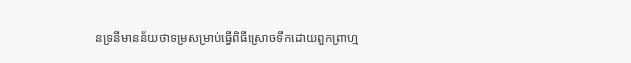នទ្រនីមានន័យថាទម្រសម្រាប់ធ្វើពិធីស្រោចទឹកដោយពួកព្រាហ្ម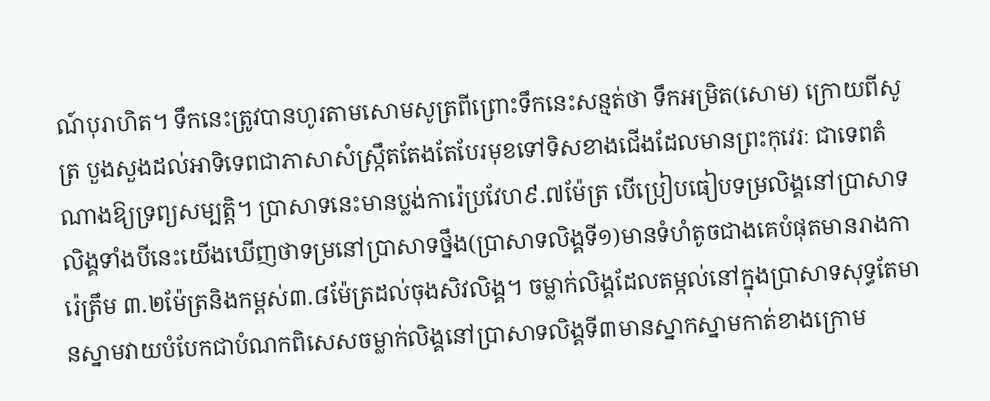ណ៍បុរាហិត។ ទឹកនេះត្រូវបានហូរតាមសោមសូត្រពីព្រោះទឹកនេះសន្មត់ថា ទឹកអម្រិត(សោម) ក្រោយពីសូត្រ បួងសួងដល់អាទិទេពជាភាសាសំស្រ្កឹតតែងតែបែរមុខទៅទិសខាងជើងដែលមានព្រះកុវេរៈ ជាទេពតំណាងឱ្យទ្រព្យសម្បត្តិ។ ប្រាសាទនេះមានប្លង់ការ៉េប្រវែហ៩.៧ម៉ែត្រ បើប្រៀបធៀបទម្រលិង្គនៅប្រាសាទលិង្គទាំងបីនេះយើងឃើញថាទម្រនៅប្រាសាទថ្នឹង(ប្រាសាទលិង្គទី១)មានទំហំតូចជាងគេបំផុតមានរាងការ៉េត្រឹម ៣.២ម៉ែត្រនិងកម្ពស់៣.៨ម៉ែត្រដល់ចុងសិវលិង្គ។ ចម្លាក់លិង្គដែលតម្កល់នៅក្នុងប្រាសាទសុទ្ធតែមានស្នាមវាយបំបែកជាបំណកពិសេសចម្លាក់លិង្គនៅប្រាសាទលិង្គទី៣មានស្នាកស្នាមកាត់ខាងក្រោម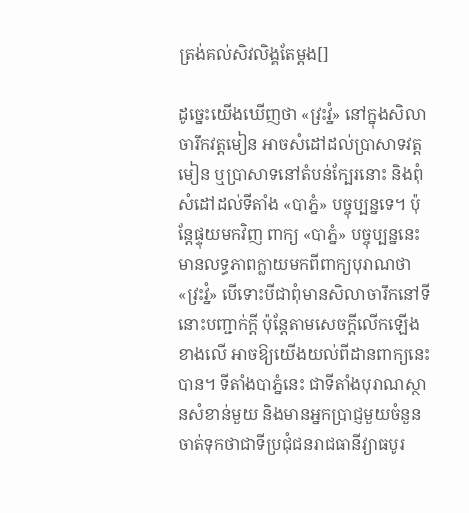ត្រង់គល់សិវលិង្គតែម្តង[]

ដូច្នេះយើងឃើញថា «វ្រះវ្នំ» នៅក្នុងសិលាចារឹកវត្តមៀន អាចសំដៅដល់ប្រាសាទវត្តមៀន ឬប្រាសាទនៅតំបន់ក្បែរនោះ និងពុំសំដៅដល់ទីតាំង «បាភ្នំ» បច្ចុប្បន្នទេ។ ប៉ុន្ដែផ្ទុយមកវិញ ពាក្យ «បាភ្នំ» បច្ចុប្បន្ននេះ មានលទ្ធភាពក្លាយមកពីពាក្យបុរាណថា «វ្រះវ្នំ» បើទោះបីជាពុំមានសិលាចារឹកនៅទីនោះបញ្ជាក់ក្ដី ប៉ុន្ដែតាមសេចក្ដីលើកឡើងខាងលើ អាចឱ្យយើងយល់ពីដានពាក្យនេះបាន។ ទីតាំងបាភ្នំនេះ ជាទីតាំងបុរាណស្ថានសំខាន់មួយ និងមានអ្នកប្រាជ្ញមួយចំនួនចាត់ទុកថាជាទីប្រជុំជនរាជធានីវ្យាធបូរ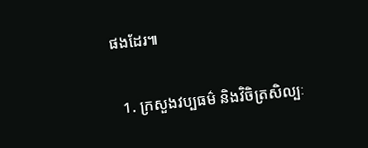ផងដែរ៕

  1. ក្រសួងវប្បធម៌ និងវិចិត្រសិល្បៈ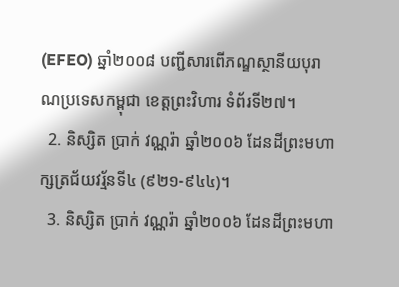(EFEO) ឆ្នាំ២០០៨ បញ្ជីសារពើភណ្ឌស្ថានីយបុរាណប្រទេសកម្ពុជា ខេត្តព្រះវិហារ ទំព័រទី២៧។
  2. និស្សិត ប្រាក់ វណ្ណរ៉ា ឆ្នាំ២០០៦ ដែនដីព្រះមហាក្សត្រជ័យវរ្ម័នទី៤ (៩២១-៩៤៤)។
  3. និស្សិត ប្រាក់ វណ្ណរ៉ា ឆ្នាំ២០០៦ ដែនដីព្រះមហា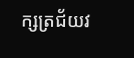ក្សត្រជ័យវ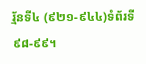រ្ម័នទី៤ (៩២១-៩៤៤)ទំព័រទី៩៨-៩៩។